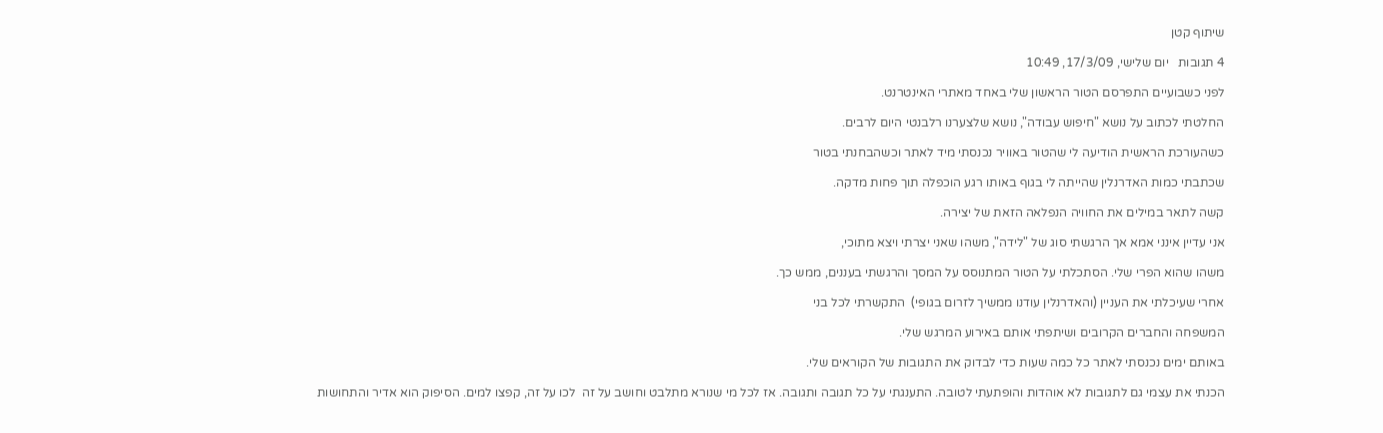שיתוף קטן

4 תגובות   יום שלישי, 17/3/09, 10:49

לפני כשבועיים התפרסם הטור הראשון שלי באחד מאתרי האינטרנט.

החלטתי לכתוב על נושא "חיפוש עבודה", נושא שלצערנו רלבנטי היום לרבים.

כשהעורכת הראשית הודיעה לי שהטור באוויר נכנסתי מיד לאתר וכשהבחנתי בטור

שכתבתי כמות האדרנלין שהייתה לי בגוף באותו רגע הוכפלה תוך פחות מדקה.

קשה לתאר במילים את החוויה הנפלאה הזאת של יצירה.

אני עדיין אינני אמא אך הרגשתי סוג של "לידה", משהו שאני יצרתי ויצא מתוכי,

משהו שהוא הפרי שלי. הסתכלתי על הטור המתנוסס על המסך והרגשתי בעננים, ממש כך.

אחרי שעיכלתי את העניין (והאדרנלין עודנו ממשיך לזרום בגופי)  התקשרתי לכל בני

המשפחה והחברים הקרובים ושיתפתי אותם באירוע המרגש שלי.

באותם ימים נכנסתי לאתר כל כמה שעות כדי לבדוק את התגובות של הקוראים שלי.

הכנתי את עצמי גם לתגובות לא אוהדות והופתעתי לטובה. התענגתי על כל תגובה ותגובה. אז לכל מי שנורא מתלבט וחושב על זה  לכו על זה, קפצו למים. הסיפוק הוא אדיר והתחושות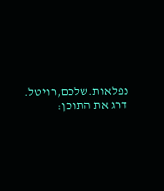נפלאות.שלכם,רויטל.
דרג את התוכן: